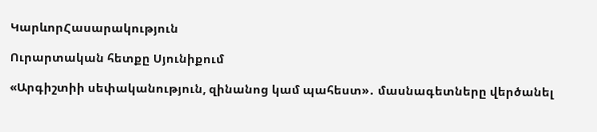ԿարևորՀասարակություն

Ուրարտական հետքը Սյունիքում

«Արգիշտիի սեփականություն, զինանոց կամ պահեստ»․ մասնագետները վերծանել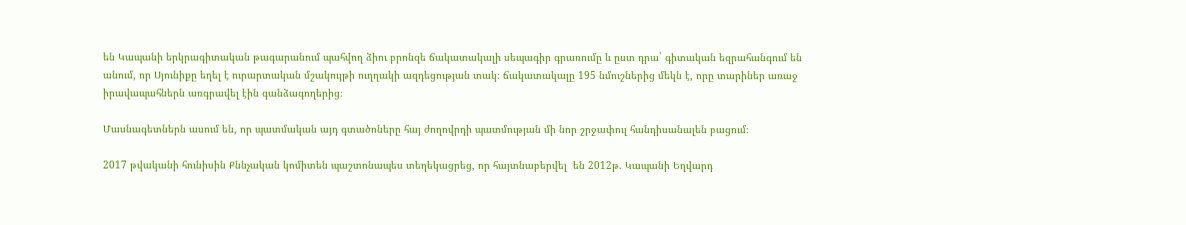են Կապանի երկրագիտական թագարանում պահվող ձիու բրոնզե ճակատակալի սեպագիր գրառումը և ըստ դրա` գիտական եզրահանգում են անում, որ Սյունիքը եղել է ուրարտական մշակույթի ուղղակի ազդեցության տակ։ ճակատակալը 195 նմուշներից մեկն է, որը տարիներ առաջ իրավապահներն առգրավել էին գանձագողերից։

Մասնագետներն ասում են, որ պատմական այդ գտածոները հայ ժողովրդի պատմության մի նոր շրջափուլ հանդիսանալեն բացում։

2017 թվականի հունիսին Քննչական կոմիտեն պաշտոնապես տեղեկացրեց, որ հայտնաբերվել  են 2012թ. Կապանի Եղվարդ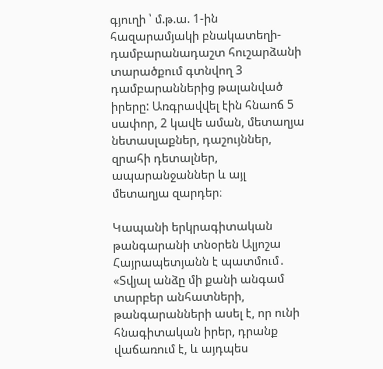գյուղի ՝ մ.թ.ա. 1-ին հազարամյակի բնակատեղի-դամբարանադաշտ հուշարձանի տարածքում գտնվող 3 դամբարաններից թալանված իրերը: Առգրավվել էին հնաոճ 5 սափոր, 2 կավե աման, մետաղյա նետասլաքներ, դաշույններ, զրահի դետալներ, ապարանջաններ և այլ մետաղյա զարդեր։

Կապանի երկրագիտական թանգարանի տնօրեն Ալյոշա Հայրապետյանն է պատմում․ «Տվյալ անձը մի քանի անգամ տարբեր անհատների, թանգարանների ասել է, որ ունի  հնագիտական իրեր, դրանք վաճառում է, և այդպես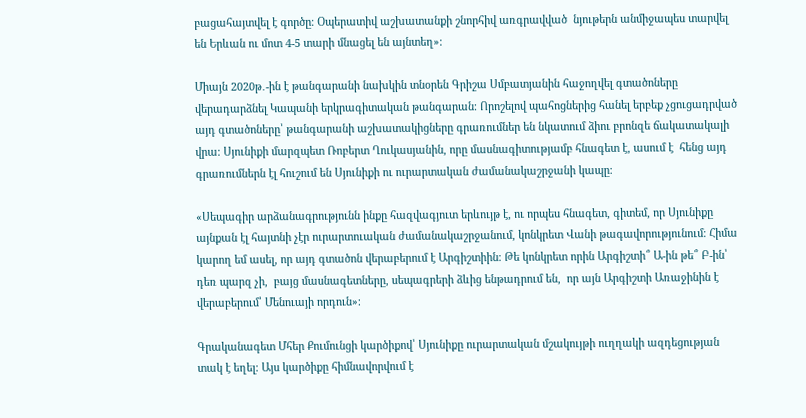բացահայտվել է գործը։ Օպերատիվ աշխատանքի շնորհիվ առգրավված  նյութերն անմիջապես տարվել են Երևան ու մոտ 4-5 տարի մնացել են այնտեղ»։

Միայն 2020թ․-ին է թանգարանի նախկին տնօրեն Գրիշա Սմբատյանին հաջողվել գտածոները վերադարձնել Կապանի երկրագիտական թանգարան։ Որոշելով պահոցներից հանել երբեք չցուցադրված այդ գտածոները՝ թանգարանի աշխատակիցները գրառումներ են նկատում ձիու բրոնզե ճակատակալի վրա։ Սյունիքի մարզպետ Ռոբերտ Ղուկասյանին, որը մասնագիտությամբ հնագետ է, ասում է  հենց այդ գրառումներն էլ հուշում են Սյունիքի ու ուրարտական ժամանակաշրջանի կապը։

«Սեպագիր արձանագրությունն ինքը հազվագյուտ երևույթ է, ու որպես հնագետ, գիտեմ, որ Սյունիքը այնքան էլ հայտնի չէր ուրարտուական ժամանակաշրջանում, կոնկրետ Վանի թագավորությունում։ Հիմա կարող եմ ասել, որ այդ գտածոն վերաբերում է Արգիշտիին։ Թե կոնկրետ որին Արգիշտի՞ Ա-ին թե՞ Բ-ին՝ դեռ պարզ չի,  բայց մասնագետները, սեպագրերի ձևից ենթադրում են,  որ այն Արգիշտի Առաջինին է վերաբերում՝ Մենուայի որդուն»։

Գրականագետ Մհեր Քումունցի կարծիքով՝ Սյունիքը ուրարտական մշակույթի ուղղակի ազդեցության տակ է եղել։ Այս կարծիքը հիմնավորվում է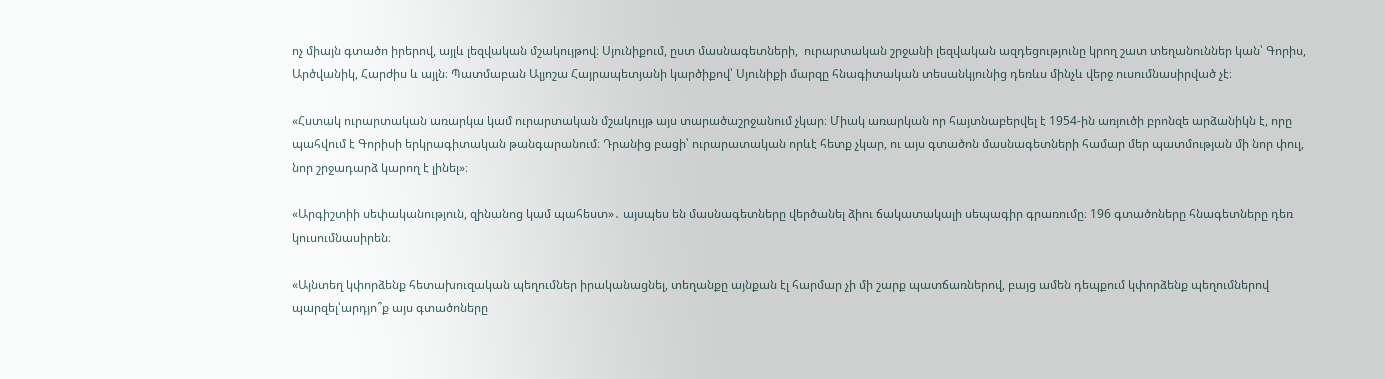ոչ միայն գտածո իրերով, այլև լեզվական մշակույթով։ Սյունիքում, ըստ մասնագետների,  ուրարտական շրջանի լեզվական ազդեցությունը կրող շատ տեղանուններ կան՝ Գորիս, Արծվանիկ, Հարժիս և այլն։ Պատմաբան Ալյոշա Հայրապետյանի կարծիքով՝ Սյունիքի մարզը հնագիտական տեսանկյունից դեռևս մինչև վերջ ուսումնասիրված չէ։

«Հստակ ուրարտական առարկա կամ ուրարտական մշակույթ այս տարածաշրջանում չկար։ Միակ առարկան որ հայտնաբերվել է 1954-ին առյուծի բրոնզե արձանիկն է, որը պահվում է Գորիսի երկրագիտական թանգարանում։ Դրանից բացի՝ ուրարատական որևէ հետք չկար, ու այս գտածոն մասնագետների համար մեր պատմության մի նոր փուլ, նոր շրջադարձ կարող է լինել»։

«Արգիշտիի սեփականություն, զինանոց կամ պահեստ»․ այսպես են մասնագետները վերծանել ձիու ճակատակալի սեպագիր գրառումը։ 196 գտածոները հնագետները դեռ կուսումնասիրեն։

«Այնտեղ կփորձենք հետախուզական պեղումներ իրականացնել, տեղանքը այնքան էլ հարմար չի մի շարք պատճառներով, բայց ամեն դեպքում կփորձենք պեղումներով պարզել՝արդյո՞ք այս գտածոները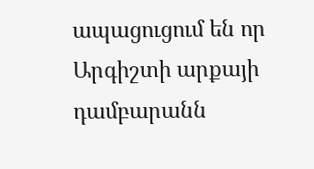ապացուցում են որ Արգիշտի արքայի դամբարանն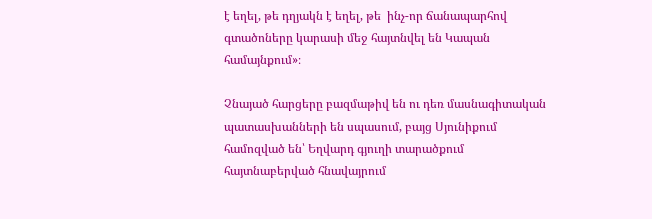է եղել, թե դղյակն է եղել, թե  ինչ-որ ճանապարհով գտածոները կարասի մեջ հայտնվել են Կապան համայնքում»։

Չնայած հարցերը բազմաթիվ են ու դեռ մասնագիտական պատասխանների են սպասում, բայց Սյունիքում համոզված են՝ Եղվարդ գյուղի տարածքում հայտնաբերված հնավայրում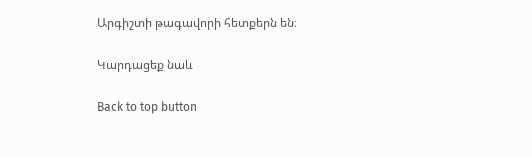Արգիշտի թագավորի հետքերն են։

Կարդացեք նաև

Back to top button